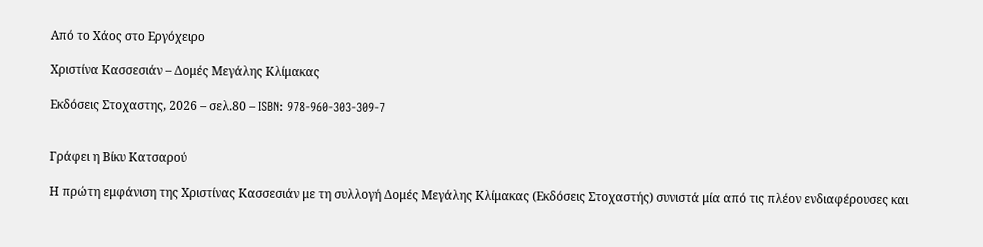Από το Χάος στο Εργόχειρο

Χριστίνα Κασσεσιάν – Δομές Μεγάλης Κλίμακας

Εκδόσεις Στοχαστης, 2026 – σελ.80 – ISBN: 978-960-303-309-7


Γράφει η Βίκυ Κατσαρού

Η πρώτη εμφάνιση της Χριστίνας Κασσεσιάν με τη συλλογή Δομές Μεγάλης Κλίμακας (Εκδόσεις Στοχαστής) συνιστά μία από τις πλέον ενδιαφέρουσες και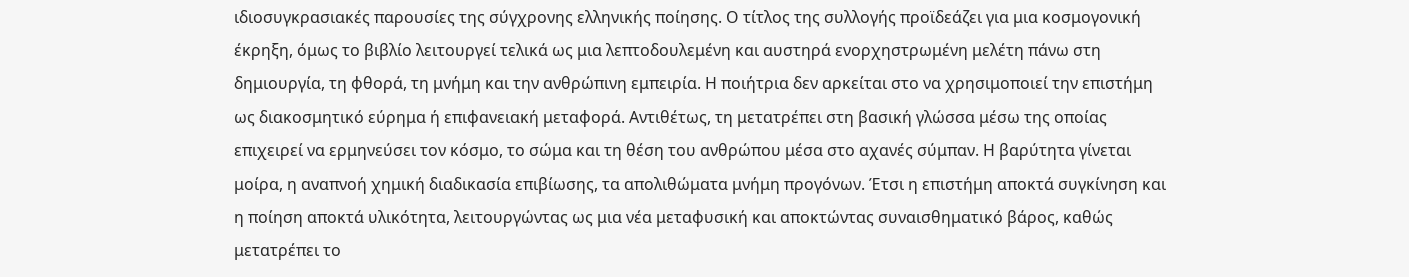ιδιοσυγκρασιακές παρουσίες της σύγχρονης ελληνικής ποίησης. Ο τίτλος της συλλογής προϊδεάζει για μια κοσμογονική έκρηξη, όμως το βιβλίο λειτουργεί τελικά ως μια λεπτοδουλεμένη και αυστηρά ενορχηστρωμένη μελέτη πάνω στη δημιουργία, τη φθορά, τη μνήμη και την ανθρώπινη εμπειρία. Η ποιήτρια δεν αρκείται στο να χρησιμοποιεί την επιστήμη ως διακοσμητικό εύρημα ή επιφανειακή μεταφορά. Αντιθέτως, τη μετατρέπει στη βασική γλώσσα μέσω της οποίας επιχειρεί να ερμηνεύσει τον κόσμο, το σώμα και τη θέση του ανθρώπου μέσα στο αχανές σύμπαν. Η βαρύτητα γίνεται μοίρα, η αναπνοή χημική διαδικασία επιβίωσης, τα απολιθώματα μνήμη προγόνων. Έτσι η επιστήμη αποκτά συγκίνηση και η ποίηση αποκτά υλικότητα, λειτουργώντας ως μια νέα μεταφυσική και αποκτώντας συναισθηματικό βάρος, καθώς μετατρέπει το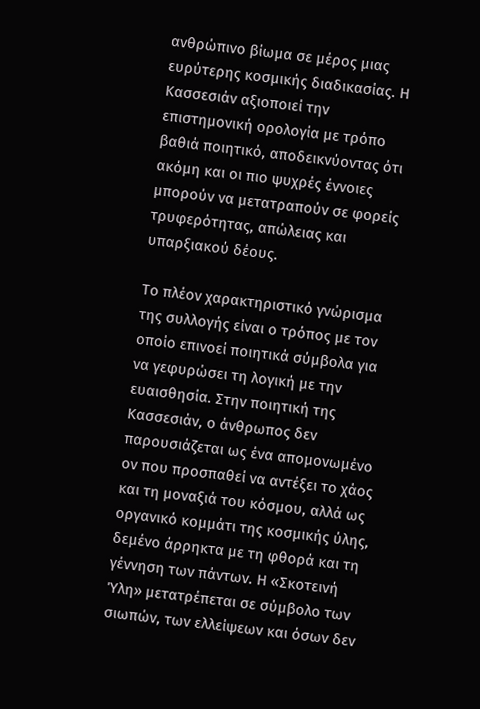ανθρώπινο βίωμα σε μέρος μιας ευρύτερης κοσμικής διαδικασίας. Η Κασσεσιάν αξιοποιεί την επιστημονική ορολογία με τρόπο βαθιά ποιητικό, αποδεικνύοντας ότι ακόμη και οι πιο ψυχρές έννοιες μπορούν να μετατραπούν σε φορείς τρυφερότητας, απώλειας και υπαρξιακού δέους.

Το πλέον χαρακτηριστικό γνώρισμα της συλλογής είναι ο τρόπος με τον οποίο επινοεί ποιητικά σύμβολα για να γεφυρώσει τη λογική με την ευαισθησία. Στην ποιητική της Κασσεσιάν, ο άνθρωπος δεν παρουσιάζεται ως ένα απομονωμένο ον που προσπαθεί να αντέξει το χάος και τη μοναξιά του κόσμου, αλλά ως οργανικό κομμάτι της κοσμικής ύλης, δεμένο άρρηκτα με τη φθορά και τη γέννηση των πάντων. Η «Σκοτεινή Ύλη» μετατρέπεται σε σύμβολο των σιωπών, των ελλείψεων και όσων δεν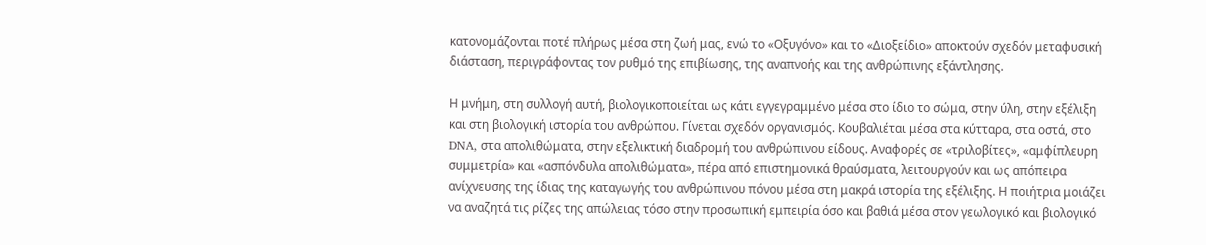κατονομάζονται ποτέ πλήρως μέσα στη ζωή μας, ενώ το «Οξυγόνο» και το «Διοξείδιο» αποκτούν σχεδόν μεταφυσική διάσταση, περιγράφοντας τον ρυθμό της επιβίωσης, της αναπνοής και της ανθρώπινης εξάντλησης.

Η μνήμη, στη συλλογή αυτή, βιολογικοποιείται ως κάτι εγγεγραμμένο μέσα στο ίδιο το σώμα, στην ύλη, στην εξέλιξη και στη βιολογική ιστορία του ανθρώπου. Γίνεται σχεδόν οργανισμός. Κουβαλιέται μέσα στα κύτταρα, στα οστά, στο DNA, στα απολιθώματα, στην εξελικτική διαδρομή του ανθρώπινου είδους. Αναφορές σε «τριλοβίτες», «αμφίπλευρη συμμετρία» και «ασπόνδυλα απολιθώματα», πέρα από επιστημονικά θραύσματα, λειτουργούν και ως απόπειρα ανίχνευσης της ίδιας της καταγωγής του ανθρώπινου πόνου μέσα στη μακρά ιστορία της εξέλιξης. Η ποιήτρια μοιάζει να αναζητά τις ρίζες της απώλειας τόσο στην προσωπική εμπειρία όσο και βαθιά μέσα στον γεωλογικό και βιολογικό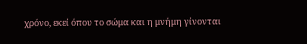χρόνο, εκεί όπου το σώμα και η μνήμη γίνονται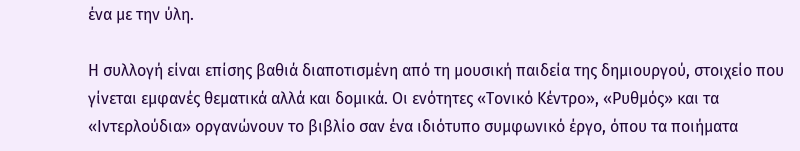ένα με την ύλη.

Η συλλογή είναι επίσης βαθιά διαποτισμένη από τη μουσική παιδεία της δημιουργού, στοιχείο που γίνεται εμφανές θεματικά αλλά και δομικά. Οι ενότητες «Τονικό Κέντρο», «Ρυθμός» και τα «Ιντερλούδια» οργανώνουν το βιβλίο σαν ένα ιδιότυπο συμφωνικό έργο, όπου τα ποιήματα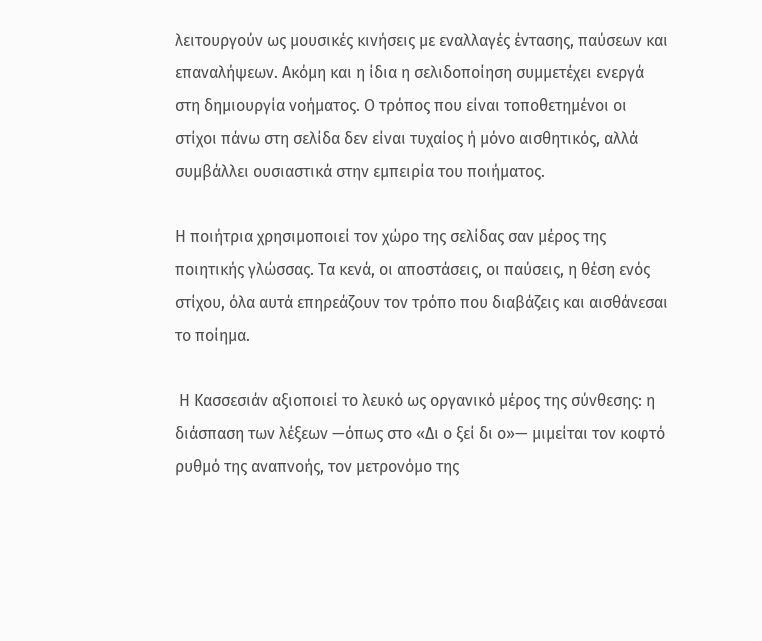λειτουργούν ως μουσικές κινήσεις με εναλλαγές έντασης, παύσεων και επαναλήψεων. Ακόμη και η ίδια η σελιδοποίηση συμμετέχει ενεργά στη δημιουργία νοήματος. Ο τρόπος που είναι τοποθετημένοι οι στίχοι πάνω στη σελίδα δεν είναι τυχαίος ή μόνο αισθητικός, αλλά συμβάλλει ουσιαστικά στην εμπειρία του ποιήματος.

Η ποιήτρια χρησιμοποιεί τον χώρο της σελίδας σαν μέρος της ποιητικής γλώσσας. Τα κενά, οι αποστάσεις, οι παύσεις, η θέση ενός στίχου, όλα αυτά επηρεάζουν τον τρόπο που διαβάζεις και αισθάνεσαι το ποίημα.

 Η Κασσεσιάν αξιοποιεί το λευκό ως οργανικό μέρος της σύνθεσης: η διάσπαση των λέξεων —όπως στο «Δι ο ξεί δι ο»— μιμείται τον κοφτό ρυθμό της αναπνοής, τον μετρονόμο της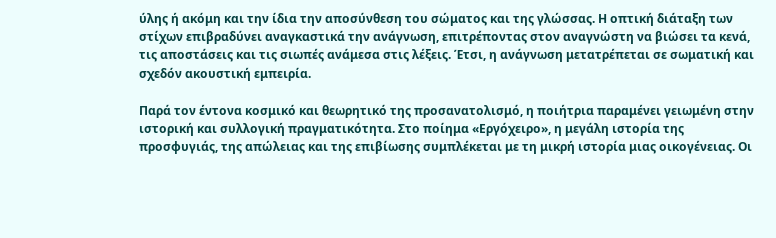ύλης ή ακόμη και την ίδια την αποσύνθεση του σώματος και της γλώσσας. Η οπτική διάταξη των στίχων επιβραδύνει αναγκαστικά την ανάγνωση, επιτρέποντας στον αναγνώστη να βιώσει τα κενά, τις αποστάσεις και τις σιωπές ανάμεσα στις λέξεις. Έτσι, η ανάγνωση μετατρέπεται σε σωματική και σχεδόν ακουστική εμπειρία.

Παρά τον έντονα κοσμικό και θεωρητικό της προσανατολισμό, η ποιήτρια παραμένει γειωμένη στην ιστορική και συλλογική πραγματικότητα. Στο ποίημα «Εργόχειρο», η μεγάλη ιστορία της προσφυγιάς, της απώλειας και της επιβίωσης συμπλέκεται με τη μικρή ιστορία μιας οικογένειας. Οι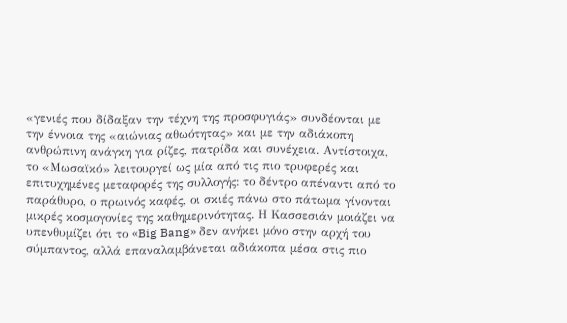«γενιές που δίδαξαν την τέχνη της προσφυγιάς» συνδέονται με την έννοια της «αιώνιας αθωότητας» και με την αδιάκοπη ανθρώπινη ανάγκη για ρίζες, πατρίδα και συνέχεια. Αντίστοιχα, το «Μωσαϊκό» λειτουργεί ως μία από τις πιο τρυφερές και επιτυχημένες μεταφορές της συλλογής: το δέντρο απέναντι από το παράθυρο, ο πρωινός καφές, οι σκιές πάνω στο πάτωμα γίνονται μικρές κοσμογονίες της καθημερινότητας. Η Κασσεσιάν μοιάζει να υπενθυμίζει ότι το «Big Bang» δεν ανήκει μόνο στην αρχή του σύμπαντος, αλλά επαναλαμβάνεται αδιάκοπα μέσα στις πιο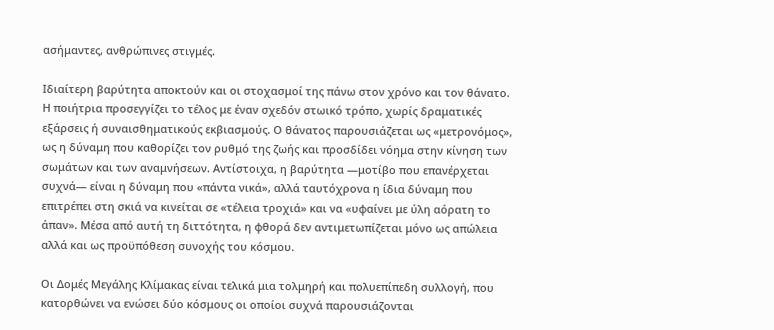ασήμαντες, ανθρώπινες στιγμές.

Ιδιαίτερη βαρύτητα αποκτούν και οι στοχασμοί της πάνω στον χρόνο και τον θάνατο. Η ποιήτρια προσεγγίζει το τέλος με έναν σχεδόν στωικό τρόπο, χωρίς δραματικές εξάρσεις ή συναισθηματικούς εκβιασμούς. Ο θάνατος παρουσιάζεται ως «μετρονόμος», ως η δύναμη που καθορίζει τον ρυθμό της ζωής και προσδίδει νόημα στην κίνηση των σωμάτων και των αναμνήσεων. Αντίστοιχα, η βαρύτητα —μοτίβο που επανέρχεται συχνά— είναι η δύναμη που «πάντα νικά», αλλά ταυτόχρονα η ίδια δύναμη που επιτρέπει στη σκιά να κινείται σε «τέλεια τροχιά» και να «υφαίνει με ύλη αόρατη το άπαν». Μέσα από αυτή τη διττότητα, η φθορά δεν αντιμετωπίζεται μόνο ως απώλεια αλλά και ως προϋπόθεση συνοχής του κόσμου.

Οι Δομές Μεγάλης Κλίμακας είναι τελικά μια τολμηρή και πολυεπίπεδη συλλογή, που κατορθώνει να ενώσει δύο κόσμους οι οποίοι συχνά παρουσιάζονται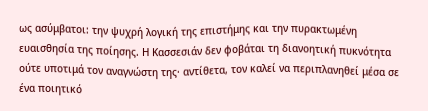ως ασύμβατοι: την ψυχρή λογική της επιστήμης και την πυρακτωμένη ευαισθησία της ποίησης. Η Κασσεσιάν δεν φοβάται τη διανοητική πυκνότητα ούτε υποτιμά τον αναγνώστη της· αντίθετα, τον καλεί να περιπλανηθεί μέσα σε ένα ποιητικό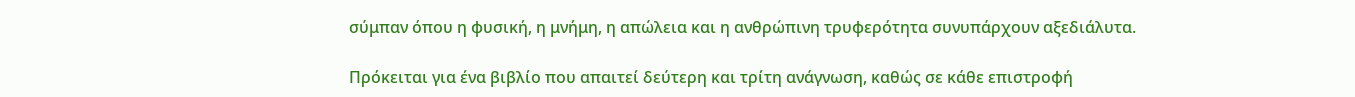σύμπαν όπου η φυσική, η μνήμη, η απώλεια και η ανθρώπινη τρυφερότητα συνυπάρχουν αξεδιάλυτα.

Πρόκειται για ένα βιβλίο που απαιτεί δεύτερη και τρίτη ανάγνωση, καθώς σε κάθε επιστροφή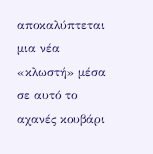αποκαλύπτεται μια νέα «κλωστή» μέσα σε αυτό το αχανές κουβάρι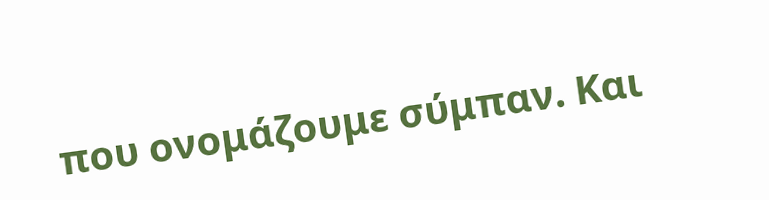που ονομάζουμε σύμπαν. Και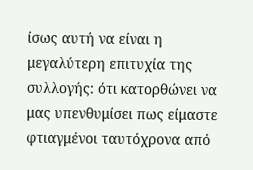ίσως αυτή να είναι η μεγαλύτερη επιτυχία της συλλογής: ότι κατορθώνει να μας υπενθυμίσει πως είμαστε φτιαγμένοι ταυτόχρονα από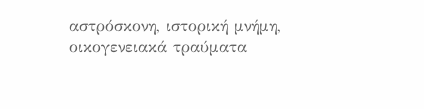αστρόσκονη, ιστορική μνήμη, οικογενειακά τραύματα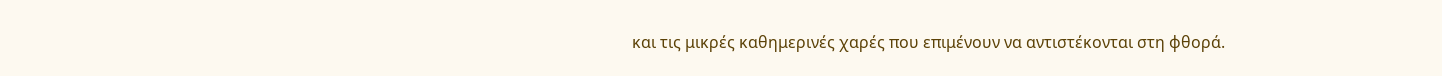και τις μικρές καθημερινές χαρές που επιμένουν να αντιστέκονται στη φθορά.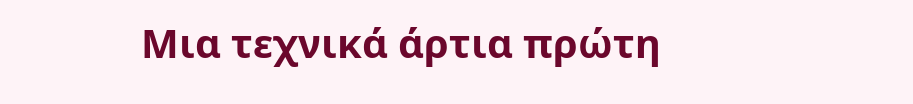Μια τεχνικά άρτια πρώτη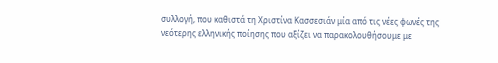συλλογή, που καθιστά τη Χριστίνα Κασσεσιάν μία από τις νέες φωνές της νεότερης ελληνικής ποίησης που αξίζει να παρακολουθήσουμε με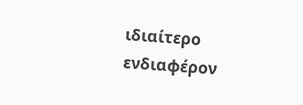ιδιαίτερο ενδιαφέρον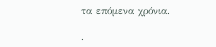τα επόμενα χρόνια.

.